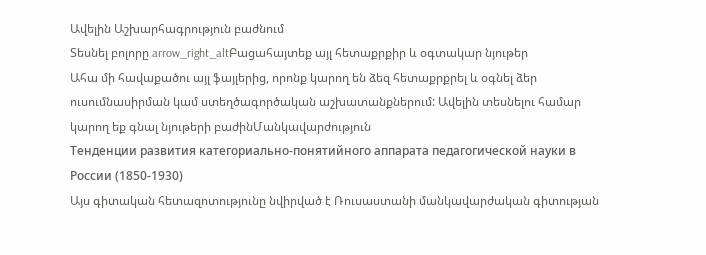Ավելին Աշխարհագրություն բաժնում
Տեսնել բոլորը arrow_right_altԲացահայտեք այլ հետաքրքիր և օգտակար նյութեր
Ահա մի հավաքածու այլ ֆայլերից, որոնք կարող են ձեզ հետաքրքրել և օգնել ձեր ուսումնասիրման կամ ստեղծագործական աշխատանքներում: Ավելին տեսնելու համար կարող եք գնալ նյութերի բաժինՄանկավարժություն
Тенденции развития категориально-понятийного аппарата педагогической науки в России (1850-1930)
Այս գիտական հետազոտությունը նվիրված է Ռուսաստանի մանկավարժական գիտության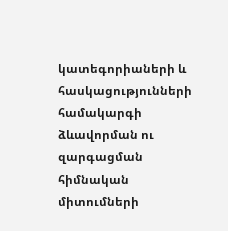կատեգորիաների և հասկացությունների համակարգի ձևավորման ու զարգացման հիմնական միտումների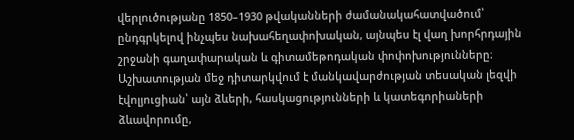վերլուծությանը 1850–1930 թվականների ժամանակահատվածում՝ ընդգրկելով ինչպես նախահեղափոխական, այնպես էլ վաղ խորհրդային շրջանի գաղափարական և գիտամեթոդական փոփոխությունները։ Աշխատության մեջ դիտարկվում է մանկավարժության տեսական լեզվի էվոլյուցիան՝ այն ձևերի, հասկացությունների և կատեգորիաների ձևավորումը,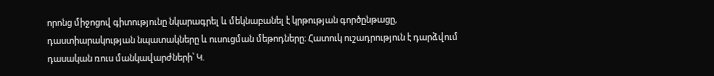որոնց միջոցով գիտությունը նկարագրել և մեկնաբանել է կրթության գործընթացը, դաստիարակության նպատակները և ուսուցման մեթոդները։ Հատուկ ուշադրություն է դարձվում դասական ռուս մանկավարժների՝ Կ.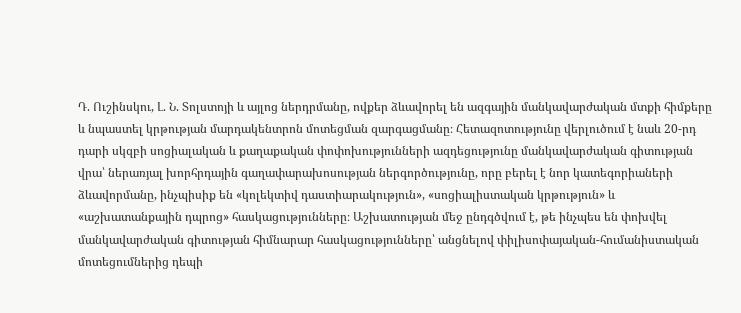Դ. Ուշինսկու, Լ. Ն. Տոլստոյի և այլոց ներդրմանը, ովքեր ձևավորել են ազգային մանկավարժական մտքի հիմքերը և նպաստել կրթության մարդակենտրոն մոտեցման զարգացմանը։ Հետազոտությունը վերլուծում է նաև 20-րդ դարի սկզբի սոցիալական և քաղաքական փոփոխությունների ազդեցությունը մանկավարժական գիտության վրա՝ ներառյալ խորհրդային գաղափարախոսության ներգործությունը, որը բերել է նոր կատեգորիաների ձևավորմանը, ինչպիսիք են «կոլեկտիվ դաստիարակություն», «սոցիալիստական կրթություն» և «աշխատանքային դպրոց» հասկացությունները։ Աշխատության մեջ ընդգծվում է, թե ինչպես են փոխվել մանկավարժական գիտության հիմնարար հասկացությունները՝ անցնելով փիլիսոփայական-հումանիստական մոտեցումներից դեպի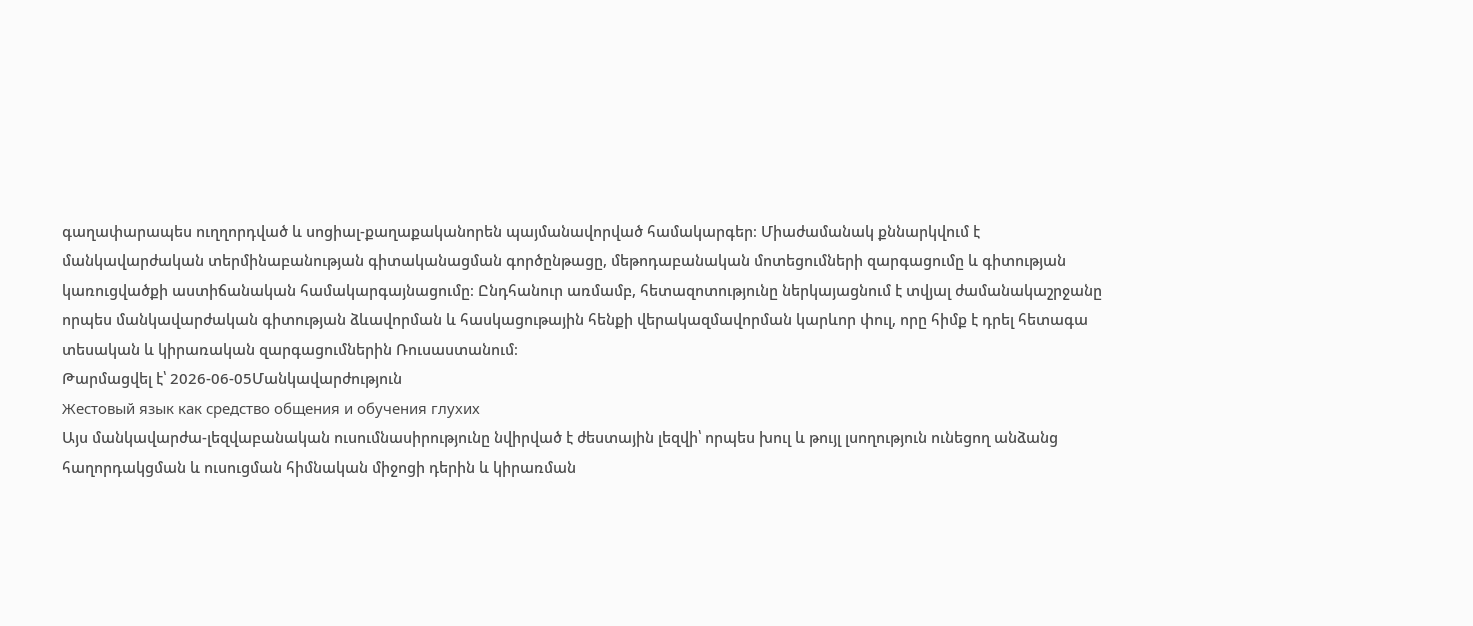գաղափարապես ուղղորդված և սոցիալ-քաղաքականորեն պայմանավորված համակարգեր։ Միաժամանակ քննարկվում է մանկավարժական տերմինաբանության գիտականացման գործընթացը, մեթոդաբանական մոտեցումների զարգացումը և գիտության կառուցվածքի աստիճանական համակարգայնացումը։ Ընդհանուր առմամբ, հետազոտությունը ներկայացնում է տվյալ ժամանակաշրջանը որպես մանկավարժական գիտության ձևավորման և հասկացութային հենքի վերակազմավորման կարևոր փուլ, որը հիմք է դրել հետագա տեսական և կիրառական զարգացումներին Ռուսաստանում։
Թարմացվել է՝ 2026-06-05Մանկավարժություն
Жестовый язык как средство общения и обучения глухих
Այս մանկավարժա-լեզվաբանական ուսումնասիրությունը նվիրված է ժեստային լեզվի՝ որպես խուլ և թույլ լսողություն ունեցող անձանց հաղորդակցման և ուսուցման հիմնական միջոցի դերին և կիրառման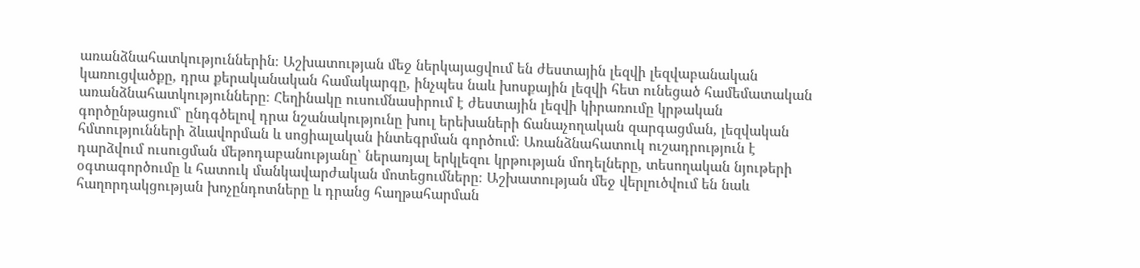առանձնահատկություններին։ Աշխատության մեջ ներկայացվում են ժեստային լեզվի լեզվաբանական կառուցվածքը, դրա քերականական համակարգը, ինչպես նաև խոսքային լեզվի հետ ունեցած համեմատական առանձնահատկությունները։ Հեղինակը ուսումնասիրում է ժեստային լեզվի կիրառումը կրթական գործընթացում՝ ընդգծելով դրա նշանակությունը խուլ երեխաների ճանաչողական զարգացման, լեզվական հմտությունների ձևավորման և սոցիալական ինտեգրման գործում։ Առանձնահատուկ ուշադրություն է դարձվում ուսուցման մեթոդաբանությանը՝ ներառյալ երկլեզու կրթության մոդելները, տեսողական նյութերի օգտագործումը և հատուկ մանկավարժական մոտեցումները։ Աշխատության մեջ վերլուծվում են նաև հաղորդակցության խոչընդոտները և դրանց հաղթահարման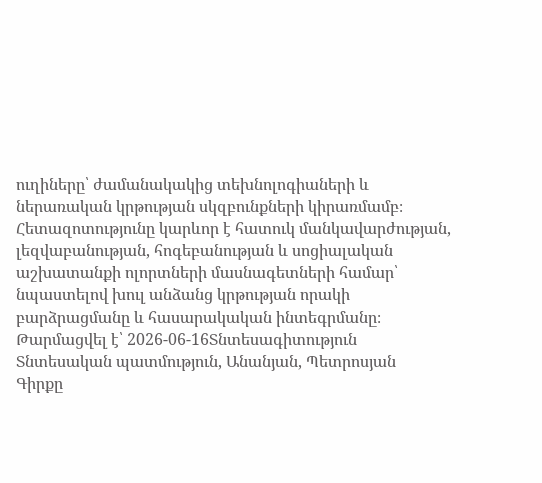ուղիները՝ ժամանակակից տեխնոլոգիաների և ներառական կրթության սկզբունքների կիրառմամբ։ Հետազոտությունը կարևոր է հատուկ մանկավարժության, լեզվաբանության, հոգեբանության և սոցիալական աշխատանքի ոլորտների մասնագետների համար՝ նպաստելով խուլ անձանց կրթության որակի բարձրացմանը և հասարակական ինտեգրմանը։
Թարմացվել է՝ 2026-06-16Տնտեսագիտություն
Տնտեսական պատմություն, Անանյան, Պետրոսյան
Գիրքը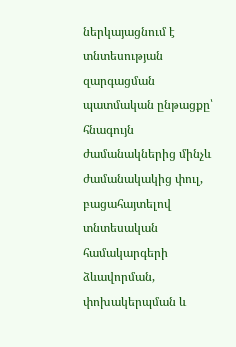ներկայացնում է տնտեսության զարգացման պատմական ընթացքը՝ հնագույն ժամանակներից մինչև ժամանակակից փուլ, բացահայտելով տնտեսական համակարգերի ձևավորման, փոխակերպման և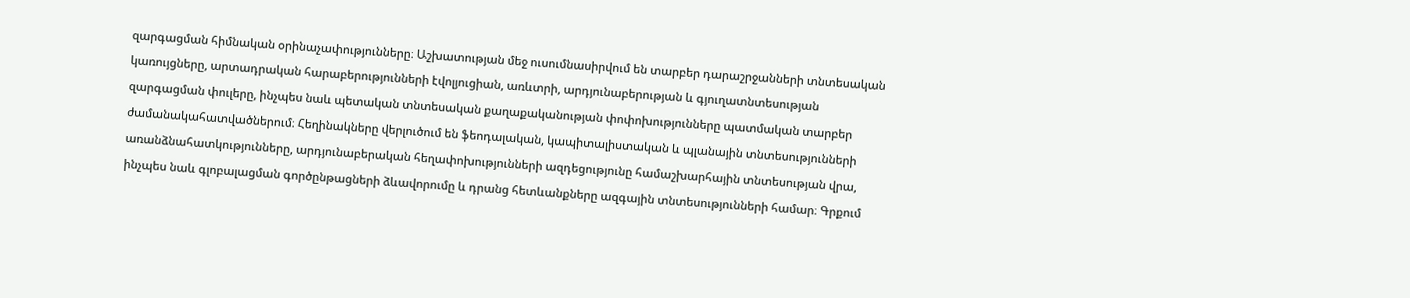զարգացման հիմնական օրինաչափությունները։ Աշխատության մեջ ուսումնասիրվում են տարբեր դարաշրջանների տնտեսական կառույցները, արտադրական հարաբերությունների էվոլյուցիան, առևտրի, արդյունաբերության և գյուղատնտեսության զարգացման փուլերը, ինչպես նաև պետական տնտեսական քաղաքականության փոփոխությունները պատմական տարբեր ժամանակահատվածներում։ Հեղինակները վերլուծում են ֆեոդալական, կապիտալիստական և պլանային տնտեսությունների առանձնահատկությունները, արդյունաբերական հեղափոխությունների ազդեցությունը համաշխարհային տնտեսության վրա, ինչպես նաև գլոբալացման գործընթացների ձևավորումը և դրանց հետևանքները ազգային տնտեսությունների համար։ Գրքում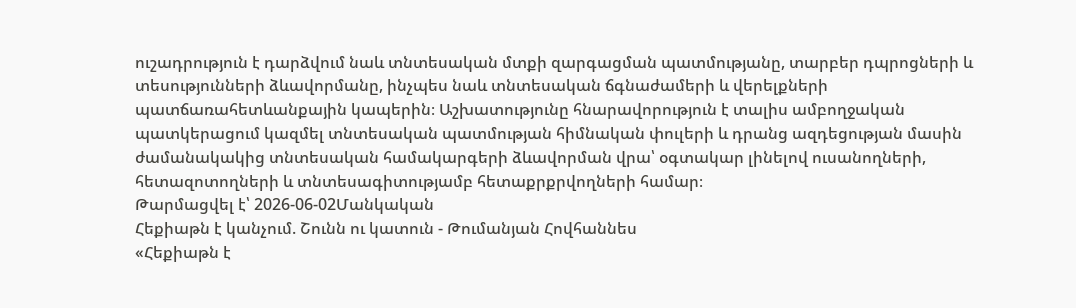ուշադրություն է դարձվում նաև տնտեսական մտքի զարգացման պատմությանը, տարբեր դպրոցների և տեսությունների ձևավորմանը, ինչպես նաև տնտեսական ճգնաժամերի և վերելքների պատճառահետևանքային կապերին։ Աշխատությունը հնարավորություն է տալիս ամբողջական պատկերացում կազմել տնտեսական պատմության հիմնական փուլերի և դրանց ազդեցության մասին ժամանակակից տնտեսական համակարգերի ձևավորման վրա՝ օգտակար լինելով ուսանողների, հետազոտողների և տնտեսագիտությամբ հետաքրքրվողների համար։
Թարմացվել է՝ 2026-06-02Մանկական
Հեքիաթն է կանչում. Շունն ու կատուն - Թումանյան Հովհաննես
«Հեքիաթն է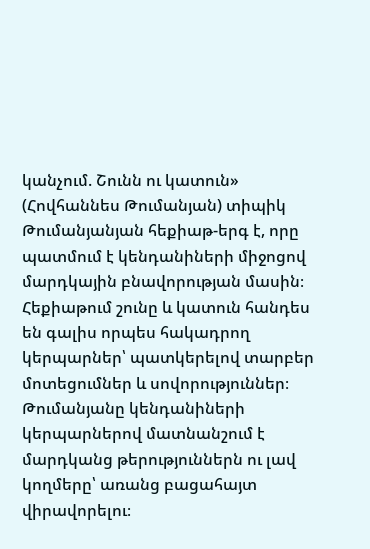կանչում. Շունն ու կատուն» (Հովհաննես Թումանյան) տիպիկ Թումանյանյան հեքիաթ-երգ է, որը պատմում է կենդանիների միջոցով մարդկային բնավորության մասին։ Հեքիաթում շունը և կատուն հանդես են գալիս որպես հակադրող կերպարներ՝ պատկերելով տարբեր մոտեցումներ և սովորություններ։ Թումանյանը կենդանիների կերպարներով մատնանշում է մարդկանց թերություններն ու լավ կողմերը՝ առանց բացահայտ վիրավորելու։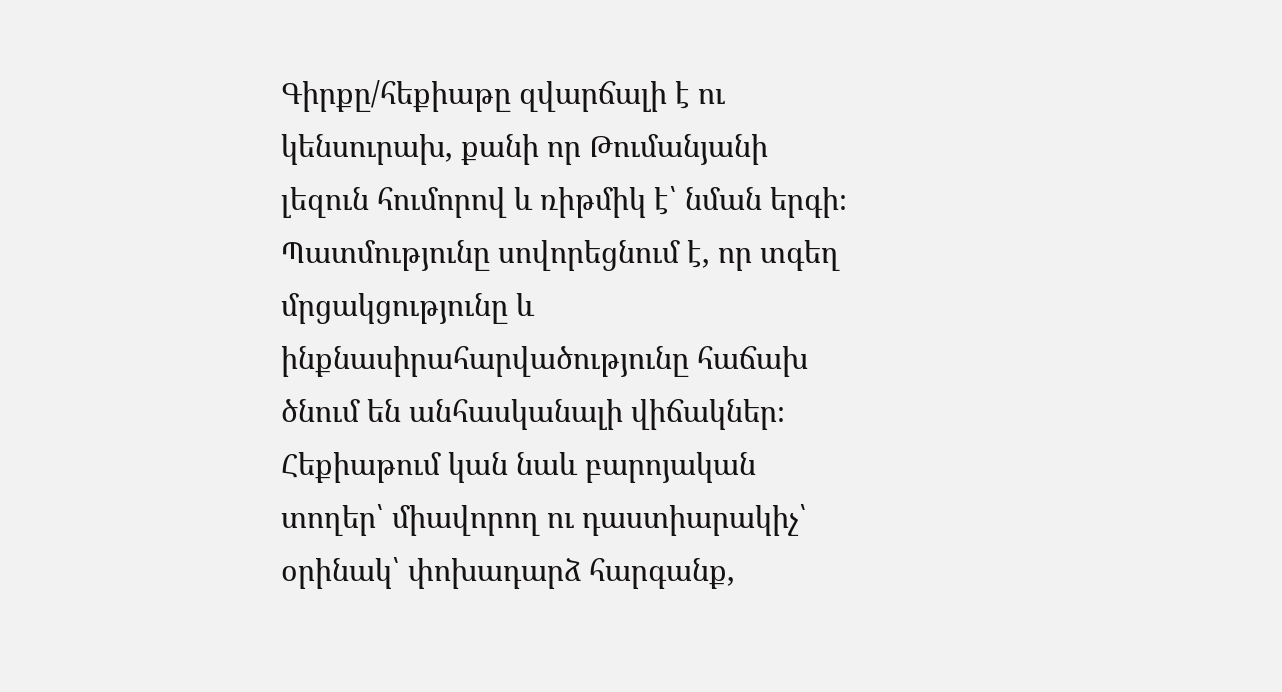Գիրքը/հեքիաթը զվարճալի է ու կենսուրախ, քանի որ Թումանյանի լեզուն հումորով և ռիթմիկ է՝ նման երգի։ Պատմությունը սովորեցնում է, որ տգեղ մրցակցությունը և ինքնասիրահարվածությունը հաճախ ծնում են անհասկանալի վիճակներ։ Հեքիաթում կան նաև բարոյական տողեր՝ միավորող ու դաստիարակիչ՝ օրինակ՝ փոխադարձ հարգանք,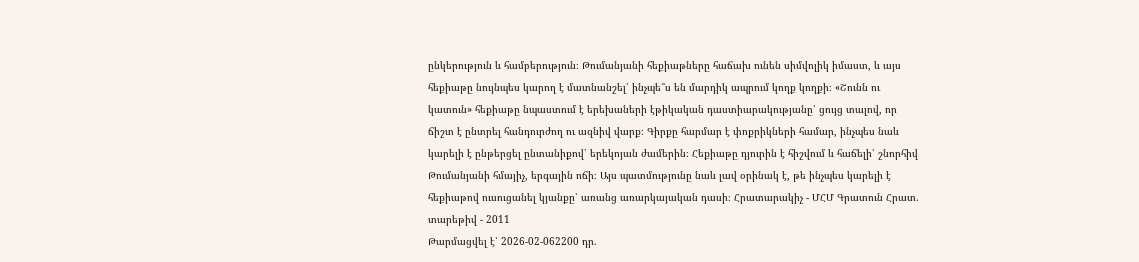ընկերություն և համբերություն։ Թումանյանի հեքիաթները հաճախ ունեն սիմվոլիկ իմաստ, և այս հեքիաթը նույնպես կարող է մատնանշել՝ ինչպե՞ս են մարդիկ ապրում կողք կողքի։ «Շունն ու կատուն» հեքիաթը նպաստում է երեխաների էթիկական դաստիարակությանը՝ ցույց տալով, որ ճիշտ է ընտրել հանդուրժող ու ազնիվ վարք։ Գիրքը հարմար է փոքրիկների համար, ինչպես նաև կարելի է ընթերցել ընտանիքով՝ երեկոյան ժամերին։ Հեքիաթը դյուրին է հիշվում և հաճելի՝ շնորհիվ Թումանյանի հմայիչ, երգային ոճի։ Այս պատմությունը նաև լավ օրինակ է, թե ինչպես կարելի է հեքիաթով ուսուցանել կյանքը՝ առանց առարկայական դասի։ Հրատարակիչ - ՄՀՄ Գրատուն Հրատ. տարեթիվ - 2011
Թարմացվել է՝ 2026-02-062200 դր.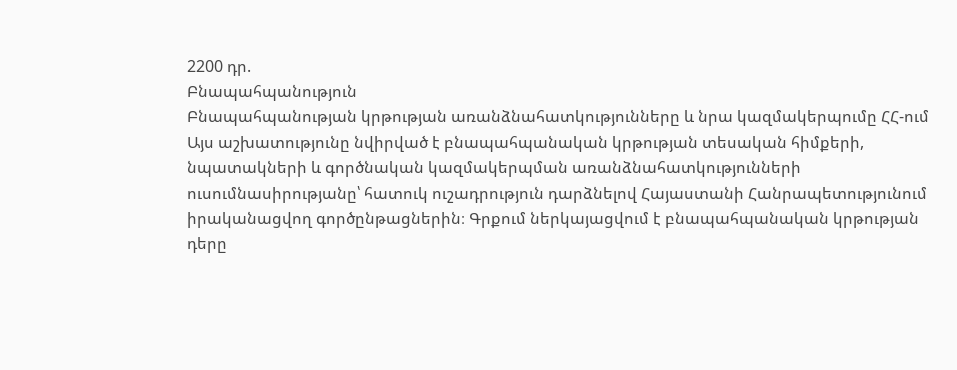2200 դր.
Բնապահպանություն
Բնապահպանության կրթության առանձնահատկությունները և նրա կազմակերպումը ՀՀ-ում
Այս աշխատությունը նվիրված է բնապահպանական կրթության տեսական հիմքերի, նպատակների և գործնական կազմակերպման առանձնահատկությունների ուսումնասիրությանը՝ հատուկ ուշադրություն դարձնելով Հայաստանի Հանրապետությունում իրականացվող գործընթացներին։ Գրքում ներկայացվում է բնապահպանական կրթության դերը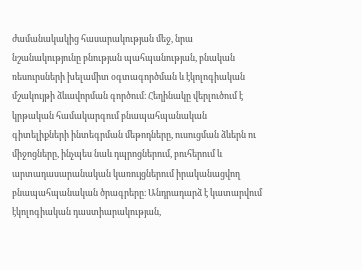ժամանակակից հասարակության մեջ, նրա նշանակությունը բնության պահպանության, բնական ռեսուրսների խելամիտ օգտագործման և էկոլոգիական մշակույթի ձևավորման գործում։ Հեղինակը վերլուծում է կրթական համակարգում բնապահպանական գիտելիքների ինտեգրման մեթոդները, ուսուցման ձևերն ու միջոցները, ինչպես նաև դպրոցներում, բուհերում և արտադասարանական կառույցներում իրականացվող բնապահպանական ծրագրերը։ Անդրադարձ է կատարվում էկոլոգիական դաստիարակության,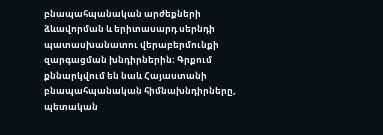բնապահպանական արժեքների ձևավորման և երիտասարդ սերնդի պատասխանատու վերաբերմունքի զարգացման խնդիրներին։ Գրքում քննարկվում են նաև Հայաստանի բնապահպանական հիմնախնդիրները, պետական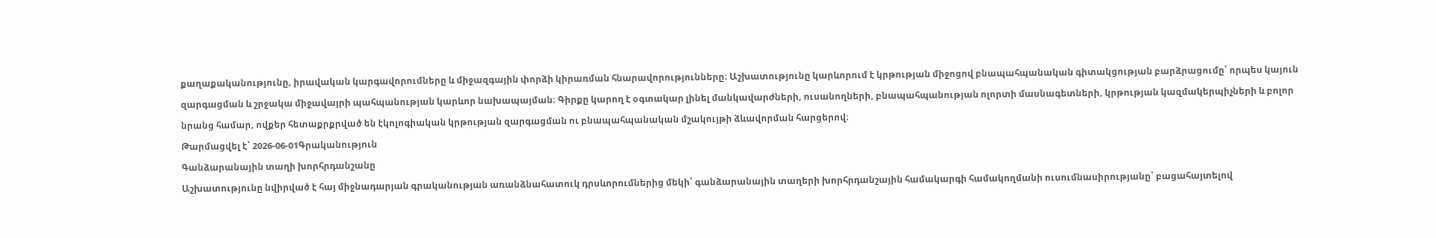քաղաքականությունը, իրավական կարգավորումները և միջազգային փորձի կիրառման հնարավորությունները։ Աշխատությունը կարևորում է կրթության միջոցով բնապահպանական գիտակցության բարձրացումը՝ որպես կայուն զարգացման և շրջակա միջավայրի պահպանության կարևոր նախապայման։ Գիրքը կարող է օգտակար լինել մանկավարժների, ուսանողների, բնապահպանության ոլորտի մասնագետների, կրթության կազմակերպիչների և բոլոր նրանց համար, ովքեր հետաքրքրված են էկոլոգիական կրթության զարգացման ու բնապահպանական մշակույթի ձևավորման հարցերով։
Թարմացվել է՝ 2026-06-01Գրականություն
Գանձարանային տաղի խորհրդանշանը
Աշխատությունը նվիրված է հայ միջնադարյան գրականության առանձնահատուկ դրսևորումներից մեկի՝ գանձարանային տաղերի խորհրդանշային համակարգի համակողմանի ուսումնասիրությանը՝ բացահայտելով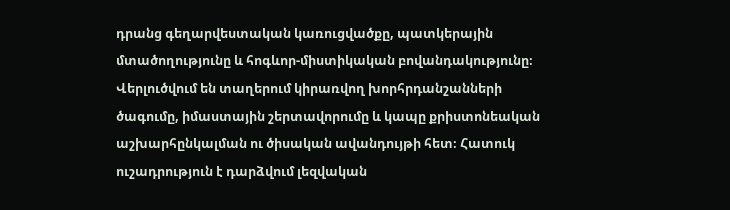դրանց գեղարվեստական կառուցվածքը, պատկերային մտածողությունը և հոգևոր-միստիկական բովանդակությունը։ Վերլուծվում են տաղերում կիրառվող խորհրդանշանների ծագումը, իմաստային շերտավորումը և կապը քրիստոնեական աշխարհընկալման ու ծիսական ավանդույթի հետ։ Հատուկ ուշադրություն է դարձվում լեզվական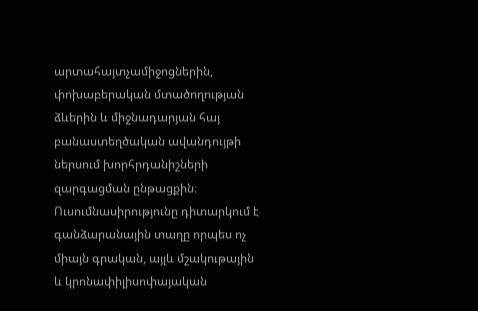արտահայտչամիջոցներին, փոխաբերական մտածողության ձևերին և միջնադարյան հայ բանաստեղծական ավանդույթի ներսում խորհրդանիշների զարգացման ընթացքին։ Ուսումնասիրությունը դիտարկում է գանձարանային տաղը որպես ոչ միայն գրական, այլև մշակութային և կրոնափիլիսոփայական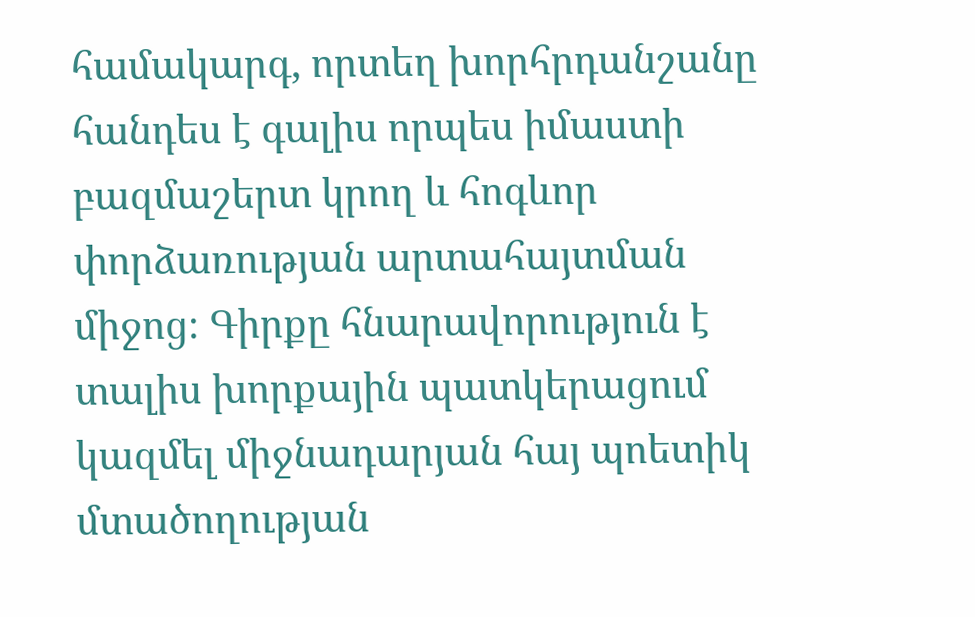համակարգ, որտեղ խորհրդանշանը հանդես է գալիս որպես իմաստի բազմաշերտ կրող և հոգևոր փորձառության արտահայտման միջոց։ Գիրքը հնարավորություն է տալիս խորքային պատկերացում կազմել միջնադարյան հայ պոետիկ մտածողության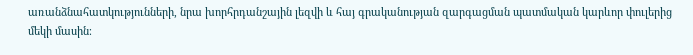առանձնահատկությունների, նրա խորհրդանշային լեզվի և հայ գրականության զարգացման պատմական կարևոր փուլերից մեկի մասին։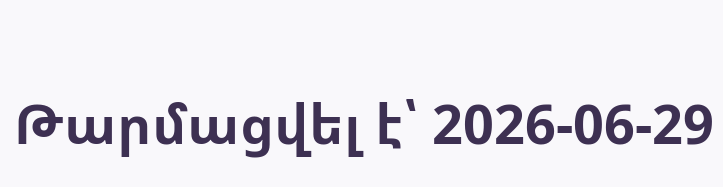Թարմացվել է՝ 2026-06-29